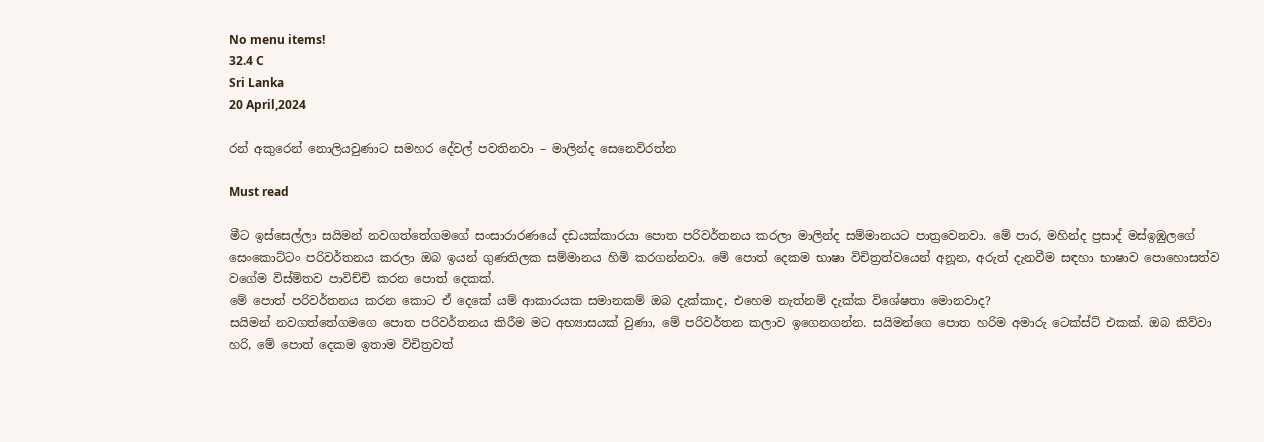No menu items!
32.4 C
Sri Lanka
20 April,2024

රන් අකුරෙන් නොලියවුණාට සමහර දේවල් පවතිනවා – මාලින්ද සෙනෙවිරත්න

Must read

මීට ඉස්සෙල්ලා සයිමන් නවගත්තේගමගේ සංසාරාරණයේ දඩයක්කාරයා පොත පරිවර්තනය කරලා මාලින්ද සම්මානයට පාත්‍රවෙනවා. මේ පාර, මහින්ද ප්‍රසාද් මස්ඉඹුලගේ සෙංකොට්ටං පරිවර්තනය කරලා ඔබ ඉයන් ගුණතිලක සම්මානය හිමි කරගන්නවා. මේ පොත් දෙකම භාෂා විචිත්‍රත්වයෙන් අනූන, අරුත් දැනවීම සඳහා භාෂාව පොහොසත්ව වගේම විස්මිතව පාවිච්චි කරන පොත් දෙකක්.
මේ පොත් පරිවර්තනය කරන කොට ඒ දෙකේ යම් ආකාරයක සමානකම් ඔබ දැක්කාද, එහෙම නැත්නම් දැක්ක විශේෂතා මොනවාද?
සයිමන් නවගත්තේගමගෙ පොත පරිවර්තනය කිරීම මට අභ්‍යාසයක් වුණා, මේ පරිවර්තන කලාව ඉගෙනගන්න. සයිමන්ගෙ පොත හරිම අමාරු ටෙක්ස්ට් එකක්. ඔබ කිව්වා හරි, මේ පොත් දෙකම ඉතාම විචිත්‍රවත්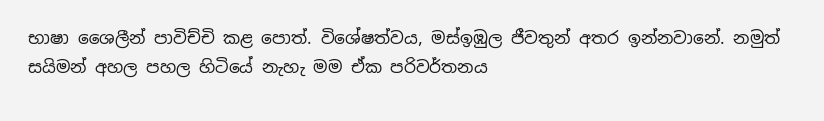භාෂා ශෛලීන් පාවිච්චි කළ පොත්. විශේෂත්වය, මස්ඉඹුල ජීවතුන් අතර ඉන්නවානේ. නමුත් සයිමන් අහල පහල හිටියේ නැහැ මම ඒක පරිවර්තනය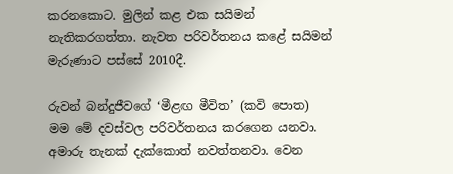කරනකොට. මුලින් කළ එක සයිමන් නැතිකරගත්තා. නැවත පරිවර්තනය කළේ සයිමන් මැරුණාට පස්සේ 2010දී.

රුවන් බන්දුජීවගේ ‘මීළඟ මීවිත’ (කවි පොත) මම මේ දවස්වල පරිවර්තනය කරගෙන යනවා. අමාරු තැනක් දැක්කොත් නවත්තනවා. වෙන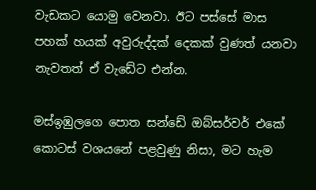වැඩකට යොමු වෙනවා. ඊට පස්සේ මාස පහක් හයක් අවුරුද්දක් දෙකක් වුණත් යනවා නැවතත් ඒ වැඩේට එන්න.

මස්ඉඹුලගෙ පොත සන්ඩේ ඔබ්සර්වර් එකේ කොටස් වශයනේ පළවුණු නිසා, මට හැම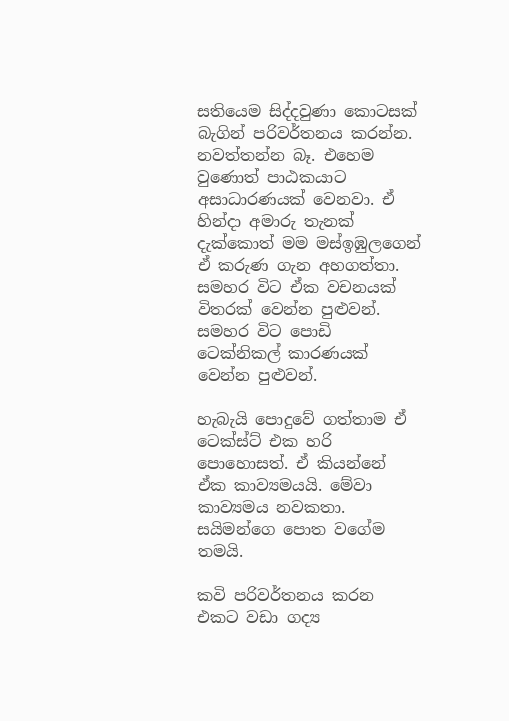සතියෙම සිද්දවුණා කොටසක් බැගින් පරිවර්තනය කරන්න. නවත්තන්න බෑ. එහෙම වුණොත් පාඨකයාට අසාධාරණයක් වෙනවා. ඒ හින්දා අමාරු තැනක් දැක්කොත් මම මස්ඉඹුලගෙන් ඒ කරුණ ගැන අහගත්තා. සමහර විට ඒක වචනයක් විතරක් වෙන්න පුළුවන්. සමහර විට පොඩි ටෙක්නිකල් කාරණයක් වෙන්න පුළුවන්.

හැබැයි පොදුවේ ගත්තාම ඒ ටෙක්ස්ට් එක හරි පොහොසත්. ඒ කියන්නේ ඒක කාව්‍යමයයි. මේවා කාව්‍යමය නවකතා. සයිමන්ගෙ පොත වගේම තමයි.

කවි පරිවර්තනය කරන එකට වඩා ගද්‍ය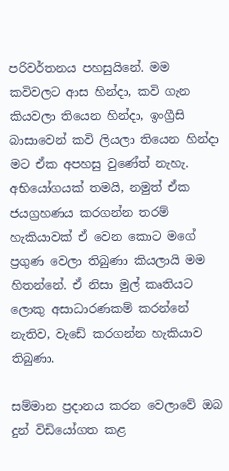පරිවර්තනය පහසුයිනේ. මම කවිවලට ආස හින්දා, කවි ගැන කියවලා තියෙන හින්දා, ඉංග්‍රීසි බාසාවෙන් කවි ලියලා තියෙන හින්දා මට ඒක අපහසු වුණේත් නැහැ. අභියෝගයක් තමයි, නමුත් ඒක ජයග්‍රහණය කරගන්න තරම් හැකියාවක් ඒ වෙන කොට මගේ ප්‍රගුණ වෙලා තිබුණා කියලායි මම හිතන්නේ. ඒ නිසා මුල් කෘතියට ලොකු අසාධාරණකම් කරන්නේ නැතිව, වැඩේ කරගන්න හැකියාව තිබුණා.

සම්මාන ප්‍රදානය කරන වෙලාවේ ඔබ දුන් විඩියෝගත කළ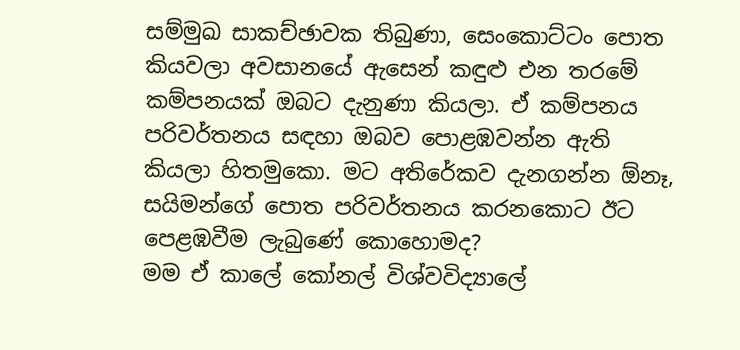සම්මුඛ සාකච්ඡාවක තිබුණා, සෙංකොට්ටං පොත කියවලා අවසානයේ ඇසෙන් කඳුළු එන තරමේ කම්පනයක් ඔබට දැනුණා කියලා. ඒ කම්පනය පරිවර්තනය සඳහා ඔබව පොළඹවන්න ඇති කියලා හිතමුකො. මට අතිරේකව දැනගන්න ඕනෑ, සයිමන්ගේ පොත පරිවර්තනය කරනකොට ඊට පෙළඹවීම ලැබුණේ කොහොමද?
මම ඒ කාලේ කෝනල් විශ්වවිද්‍යාලේ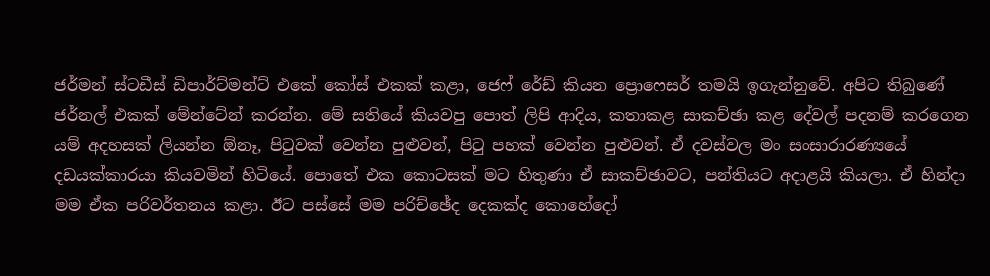ජර්මන් ස්ටඩීස් ඩිපාර්ට්මන්ට් එකේ කෝස් එකක් කළා, ජෙෆ් රේඩ් කියන ප්‍රොෆෙසර් තමයි ඉගැන්නුවේ. අපිට තිබුණේ ජර්නල් එකක් මේන්ටේන් කරන්න. මේ සතියේ කියවපු පොත් ලිපි ආදිය, කතාකළ සාකච්ඡා කළ දේවල් පදනම් කරගෙන යම් අදහසක් ලියන්න ඕනෑ, පිටුවක් වෙන්න පුළුවන්, පිටු පහක් වෙන්න පුළුවන්. ඒ දවස්වල මං සංසාරාරණ්‍යයේ දඩයක්කාරයා කියවමින් හිටියේ. පොතේ එක කොටසක් මට හිතුණා ඒ සාකච්ඡාවට, පන්තියට අදාළයි කියලා. ඒ හින්දා මම ඒක පරිවර්තනය කළා. ඊට පස්සේ මම පරිච්ඡේද දෙකක්ද කොහේදෝ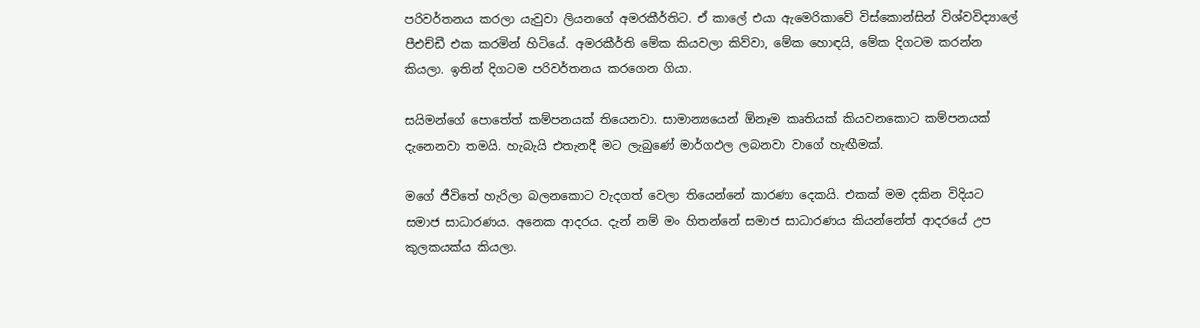පරිවර්තනය කරලා යැවුවා ලියනගේ අමරකීර්තිට. ඒ කාලේ එයා ඇමෙරිකාවේ විස්කොන්සින් විශ්වවිද්‍යාලේ පීඑච්ඩී එක කරමින් හිටියේ. අමරකීර්ති මේක කියවලා කිව්වා, මේක හොඳයි, මේක දිගටම කරන්න කියලා. ඉතින් දිගටම පරිවර්තනය කරගෙන ගියා.

සයිමන්ගේ පොතේත් කම්පනයක් තියෙනවා. සාමාන්‍යයෙන් ඕනෑම කෘතියක් කියවනකොට කම්පනයක් දැනෙනවා තමයි. හැබැයි එතැනදී මට ලැබුණේ මාර්ගඵල ලබනවා වාගේ හැඟීමක්.

මගේ ජීවිතේ හැරිලා බලනකොට වැදගත් වෙලා තියෙන්නේ කාරණා දෙකයි. එකක් මම දකින විදියට සමාජ සාධාරණය. අනෙක ආදරය. දැන් නම් මං හිතන්නේ සමාජ සාධාරණය කියන්නේත් ආදරයේ උප කුලකයක්ය කියලා.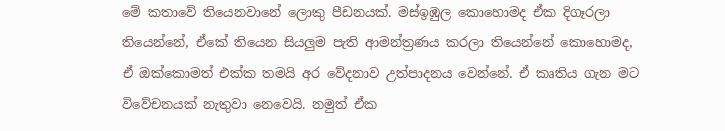මේ කතාවේ තියෙනවානේ ලොකු පීඩනයක්. මස්ඉඹුල කොහොමද ඒක දිගෑරලා තියෙන්නේ, ඒකේ තියෙන සියලුම පැති ආමන්ත්‍රණය කරලා තියෙන්නේ කොහොමද, ඒ ඔක්කොමත් එක්ක තමයි අර වේදනාව උත්පාදනය වෙන්නේ. ඒ කෘතිය ගැන මට විවේචනයක් නැතුවා නෙවෙයි. නමුත් ඒක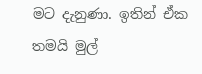මට දැනුණා. ඉතින් ඒක තමයි මුල්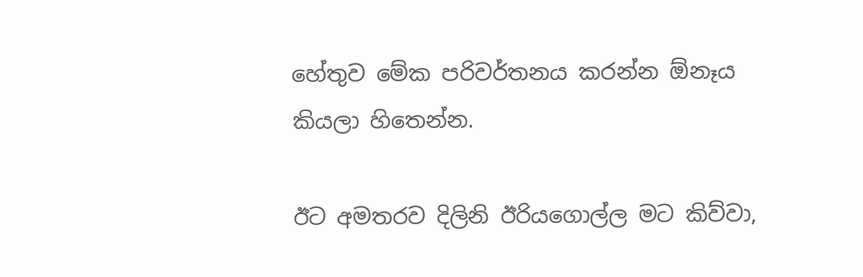හේතුව මේක පරිවර්තනය කරන්න ඕනෑය කියලා හිතෙන්න.

ඊට අමතරව දිලිනි ඊරියගොල්ල මට කිව්වා,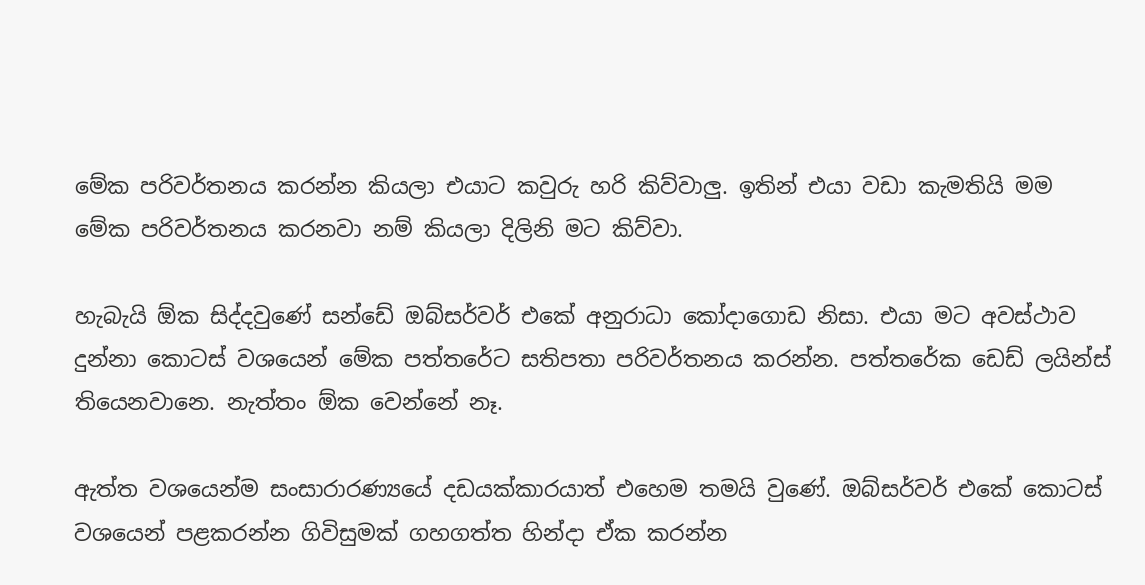මේක පරිවර්තනය කරන්න කියලා එයාට කවුරු හරි කිව්වාලු. ඉතින් එයා වඩා කැමතියි මම මේක පරිවර්තනය කරනවා නම් කියලා දිලිනි මට කිව්වා.

හැබැයි ඕක සිද්දවුණේ සන්ඩේ ඔබ්සර්වර් එකේ අනුරාධා කෝදාගොඩ නිසා. එයා මට අවස්ථාව දුන්නා කොටස් වශයෙන් මේක පත්තරේට සතිපතා පරිවර්තනය කරන්න. පත්තරේක ඩෙඩ් ලයින්ස් තියෙනවානෙ. නැත්තං ඕක වෙන්නේ නෑ.

ඇත්ත වශයෙන්ම සංසාරාරණ්‍යයේ දඩයක්කාරයාත් එහෙම තමයි වුණේ. ඔබ්සර්වර් එකේ කොටස් වශයෙන් පළකරන්න ගිවිසුමක් ගහගත්ත හින්දා ඒක කරන්න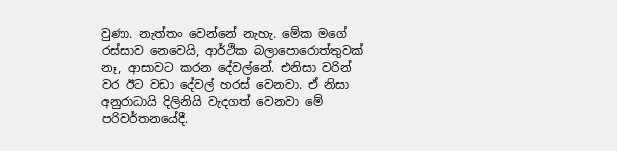වුණා. නැත්තං වෙන්නේ නැහැ. මේක මගේ රස්සාව නෙවෙයි, ආර්ථික බලාපොරොත්තුවක් නෑ, ආසාවට කරන දේවල්නේ. එනිසා වරින් වර ඊට වඩා දේවල් හරස් වෙනවා. ඒ නිසා අනුරාධායි දිලිනියි වැදගත් වෙනවා මේ පරිවර්තනයේදී.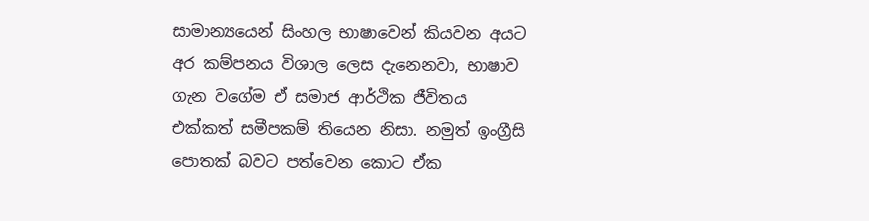සාමාන්‍යයෙන් සිංහල භාෂාවෙන් කියවන අයට අර කම්පනය විශාල ලෙස දැනෙනවා, භාෂාව ගැන වගේම ඒ සමාජ ආර්ථික ජීවිතය එක්කත් සමීපකම් තියෙන නිසා. නමුත් ඉංග්‍රීසි පොතක් බවට පත්වෙන කොට ඒක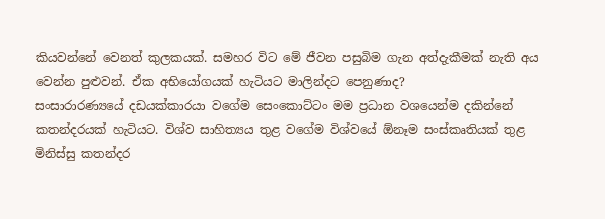කියවන්නේ වෙනත් කුලකයක්. සමහර විට මේ ජීවන පසුබිම ගැන අත්දැකීමක් නැති අය වෙන්න පුළුවන්. ඒක අභියෝගයක් හැටියට මාලින්දට පෙනුණාද?
සංසාරාරණ්‍යයේ දඩයක්කාරයා වගේම සෙංකොට්ටං මම ප්‍රධාන වශයෙන්ම දකින්නේ කතන්දරයක් හැටියට. විශ්ව සාහිත්‍යය තුළ වගේම විශ්වයේ ඕනෑම සංස්කෘතියක් තුළ මිනිස්සු කතන්දර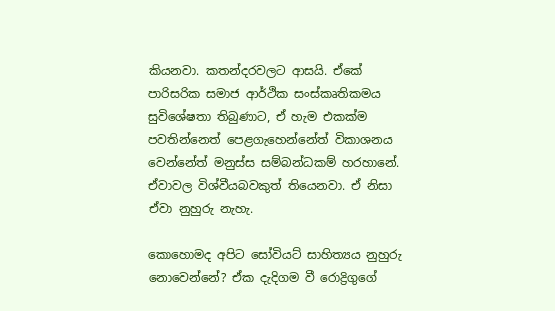කියනවා. කතන්දරවලට ආසයි. ඒකේ පාරිසරික සමාජ ආර්ථික සංස්කෘතිකමය සුවිශේෂතා තිබුණාට, ඒ හැම එකක්ම පවතින්නෙත් පෙළගැහෙන්නේත් විකාශනය වෙන්නේත් මනුස්ස සම්බන්ධකම් හරහානේ. ඒවාවල විශ්වීයබවකුත් තියෙනවා. ඒ නිසා ඒවා නුහුරු නැහැ.

කොහොමද අපිට සෝවියට් සාහිත්‍යය නුහුරු නොවෙන්නේ? ඒක දැදිගම වී රොද්‍රිගුගේ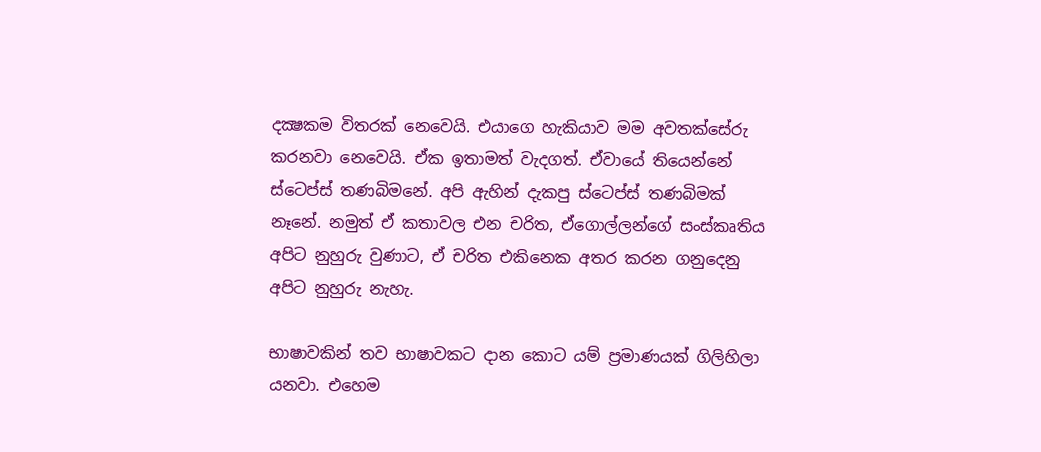දක්‍ෂකම විතරක් නෙවෙයි. එයාගෙ හැකියාව මම අවතක්සේරු කරනවා නෙවෙයි. ඒක ඉතාමත් වැදගත්. ඒවායේ තියෙන්නේ ස්ටෙප්ස් තණබිමනේ. අපි ඇහින් දැකපු ස්ටෙප්ස් තණබිමක් නෑනේ. නමුත් ඒ කතාවල එන චරිත, ඒගොල්ලන්ගේ සංස්කෘතිය අපිට නුහුරු වුණාට, ඒ චරිත එකිනෙක අතර කරන ගනුදෙනු අපිට නුහුරු නැහැ.

භාෂාවකින් තව භාෂාවකට දාන කොට යම් ප්‍රමාණයක් ගිලිහිලා යනවා. එහෙම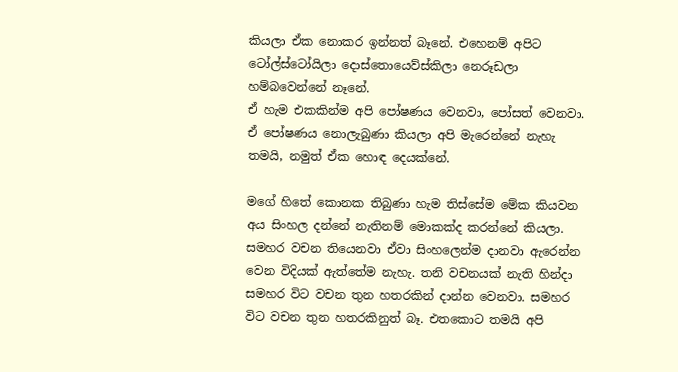කියලා ඒක නොකර ඉන්නත් බෑනේ. එහෙනම් අපිට ටෝල්ස්ටෝයිලා දොස්තොයෙව්ස්කිලා නෙරූඩලා හම්බවෙන්නේ නෑනේ.
ඒ හැම එකකින්ම අපි පෝෂණය වෙනවා, පෝසත් වෙනවා. ඒ පෝෂණය නොලැබුණා කියලා අපි මැරෙන්නේ නැහැ තමයි, නමුත් ඒක හොඳ දෙයක්නේ.

මගේ හිතේ කොනක තිබුණා හැම තිස්සේම මේක කියවන අය සිංහල දන්නේ නැතිනම් මොකක්ද කරන්නේ කියලා. සමහර වචන තියෙනවා ඒවා සිංහලෙන්ම දානවා ඇරෙන්න වෙන විදියක් ඇත්තේම නැහැ. තනි වචනයක් නැති හින්දා සමහර විට වචන තුන හතරකින් දාන්න වෙනවා. සමහර විට වචන තුන හතරකිනුත් බෑ. එතකොට තමයි අපි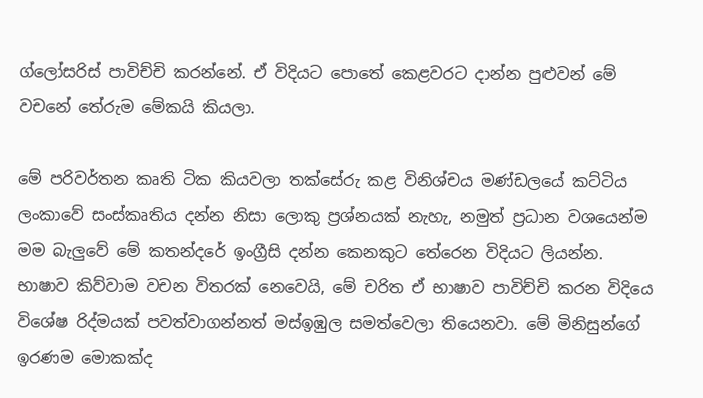ග්ලෝසරිස් පාවිච්චි කරන්නේ. ඒ විදියට පොතේ කෙළවරට දාන්න පුළුවන් මේ වචනේ තේරුම මේකයි කියලා.

මේ පරිවර්තන කෘති ටික කියවලා තක්සේරු කළ විනිශ්චය මණ්ඩලයේ කට්ටිය ලංකාවේ සංස්කෘතිය දන්න නිසා ලොකු ප්‍රශ්නයක් නැහැ, නමුත් ප්‍රධාන වශයෙන්ම මම බැලුවේ මේ කතන්දරේ ඉංග්‍රීසි දන්න කෙනකුට තේරෙන විදියට ලියන්න. භාෂාව කිව්වාම වචන විතරක් නෙවෙයි, මේ චරිත ඒ භාෂාව පාවිච්චි කරන විදියෙ විශේෂ රිද්මයක් පවත්වාගන්නත් මස්ඉඹුල සමත්වෙලා තියෙනවා. මේ මිනිසුන්ගේ ඉරණම මොකක්ද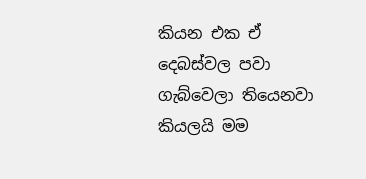කියන එක ඒ දෙබස්වල පවා ගැබ්වෙලා තියෙනවා කියලයි මම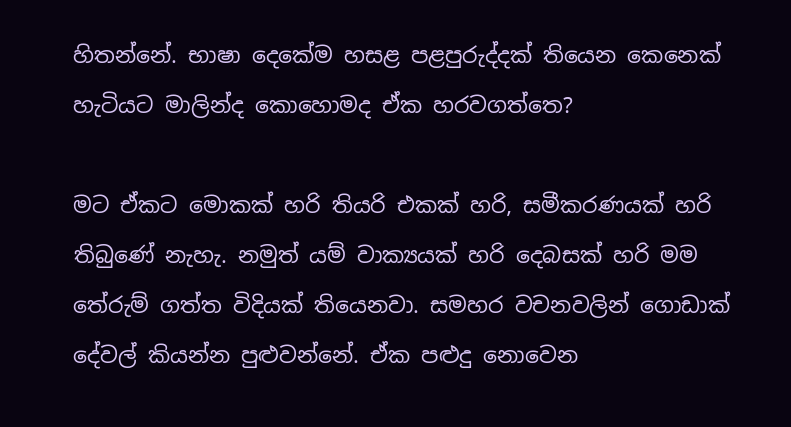හිතන්නේ. භාෂා දෙකේම හසළ පළපුරුද්දක් තියෙන කෙනෙක් හැටියට මාලින්ද කොහොමද ඒක හරවගත්තෙ?

මට ඒකට මොකක් හරි තියරි එකක් හරි, සමීකරණයක් හරි තිබුණේ නැහැ. නමුත් යම් වාක්‍යයක් හරි දෙබසක් හරි මම තේරුම් ගත්ත විදියක් තියෙනවා. සමහර වචනවලින් ගොඩාක් දේවල් කියන්න පුළුවන්නේ. ඒක පළුදු නොවෙන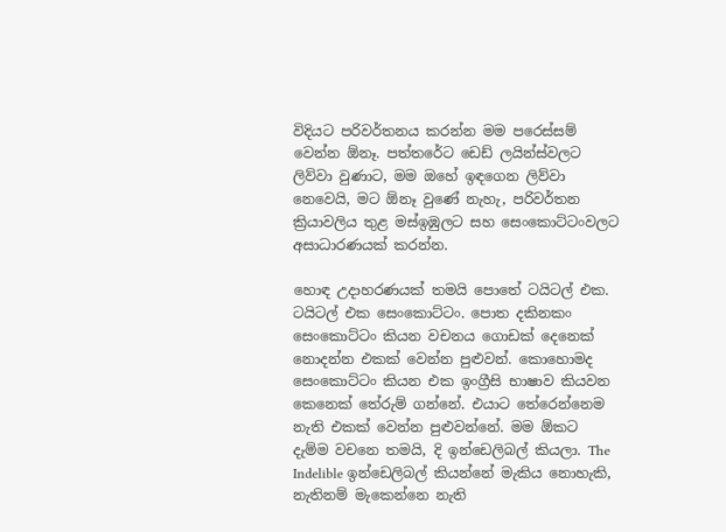විදියට පරිවර්තනය කරන්න මම පරෙස්සම් වෙන්න ඕනෑ. පත්තරේට ඩෙඩ් ලයින්ස්වලට ලිව්වා වුණාට, මම ඔහේ ඉඳගෙන ලිව්වා නෙවෙයි, මට ඕනෑ වුණේ නැහැ, පරිවර්තන ක්‍රියාවලිය තුළ මස්ඉඹුලට සහ සෙංකොට්ටංවලට අසාධාරණයක් කරන්න.

හොඳ උදාහරණයක් තමයි පොතේ ටයිටල් එක. ටයිටල් එක සෙංකොට්ටං. පොත දකිනකං සෙංකොට්ටං කියන වචනය ගොඩක් දෙනෙක් නොදන්න එකක් වෙන්න පුළුවන්. කොහොමද සෙංකොට්ටං කියන එක ඉංග්‍රීසි භාෂාව කියවන කෙනෙක් තේරුම් ගන්නේ. එයාට තේරෙන්නෙම නැති එකක් වෙන්න පුළුවන්නේ. මම ඕකට දැම්ම වචනෙ තමයි, දි ඉන්ඩෙලිබල් කියලා. The Indelible ඉන්ඩෙලිබල් කියන්නේ මැකිය නොහැකි, නැතිනම් මැකෙන්නෙ නැති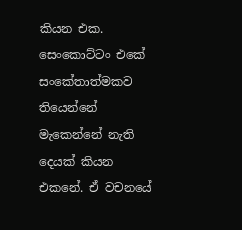කියන එක. සෙංකොට්ටං එකේ සංකේතාත්මකව තියෙන්නේ මැකෙන්නේ නැති දෙයක් කියන එකනේ. ඒ වචනයේ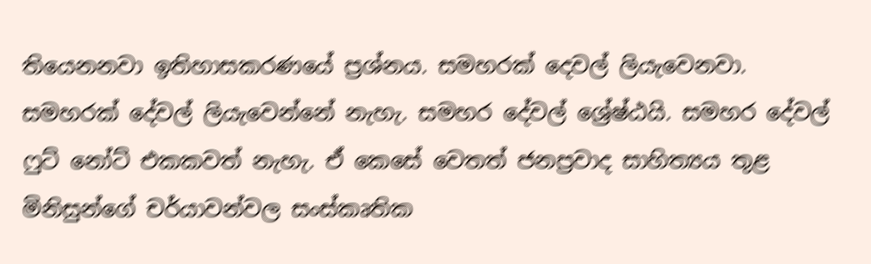තියෙනනවා ඉතිහාසකරණයේ ප්‍රශ්නය. සමහරක් දෙවල් ලියැවෙනවා. සමහරක් දේවල් ලියැවෙන්නේ නැහැ. සමහර දේවල් ශ්‍රේෂ්ඨයි. සමහර දේවල් ෆුට් නෝට් එකකවත් නැහැ. ඒ කෙසේ වෙතත් ජනප්‍රවාද සාහිත්‍යය තුළ මිනිසුන්ගේ චර්යාවන්වල සංස්කෘතික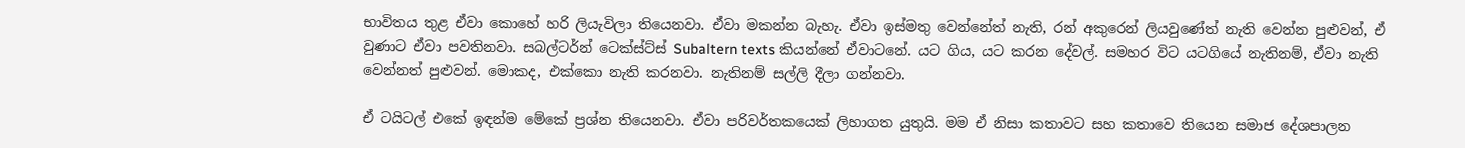භාවිතය තුළ ඒවා කොහේ හරි ලියැවිලා තියෙනවා. ඒවා මකන්න බැහැ. ඒවා ඉස්මතු වෙන්නේත් නැති, රන් අකුරෙන් ලියවුණේත් නැති වෙන්න පුළුවන්, ඒ වුණාට ඒවා පවතිනවා. සබල්ටර්න් ටෙක්ස්ට්ස් Subaltern texts කියන්නේ ඒවාටනේ. යට ගිය, යට කරන දේවල්. සමහර විට යටගියේ නැතිනම්, ඒවා නැති වෙන්නත් පුළුවන්. මොකද, එක්කො නැති කරනවා. නැතිනම් සල්ලි දීලා ගන්නවා.

ඒ ටයිටල් එකේ ඉඳන්ම මේකේ ප්‍රශ්න තියෙනවා. ඒවා පරිවර්තකයෙක් ලිහාගත යුතුයි. මම ඒ නිසා කතාවට සහ කතාවෙ තියෙන සමාජ දේශපාලන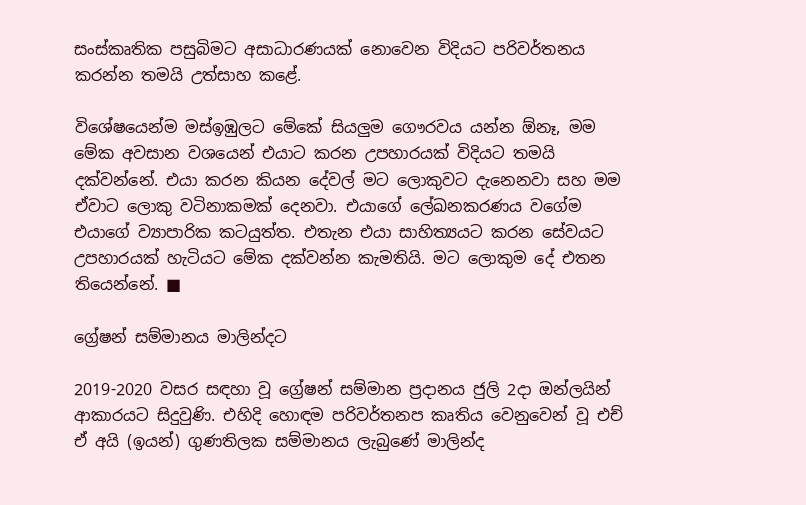සංස්කෘතික පසුබිමට අසාධාරණයක් නොවෙන විදියට පරිවර්තනය කරන්න තමයි උත්සාහ කළේ.

විශේෂයෙන්ම මස්ඉඹුලට මේකේ සියලුම ගෞරවය යන්න ඕනෑ, මම මේක අවසාන වශයෙන් එයාට කරන උපහාරයක් විදියට තමයි දක්වන්නේ. එයා කරන කියන දේවල් මට ලොකුවට දැනෙනවා සහ මම ඒවාට ලොකු වටිනාකමක් දෙනවා. එයාගේ ලේඛනකරණය වගේම එයාගේ ව්‍යාපාරික කටයුත්ත. එතැන එයා සාහිත්‍යයට කරන සේවයට උපහාරයක් හැටියට මේක දක්වන්න කැමතියි. මට ලොකුම දේ එතන තියෙන්නේ. ■

ග්‍රේෂන් සම්මානය මාලින්දට

2019-2020 වසර සඳහා වූ ග්‍රේෂන් සම්මාන ප්‍රදානය ජුලි 2දා ඔන්ලයින් ආකාරයට සිදුවුණි. එහිදි හොඳම පරිවර්තනප කෘතිය වෙනුවෙන් වූ එච් ඒ අයි (ඉයන්) ගුණතිලක සම්මානය ලැබුණේ මාලින්ද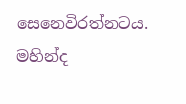සෙනෙවිරත්නටය. මහින්ද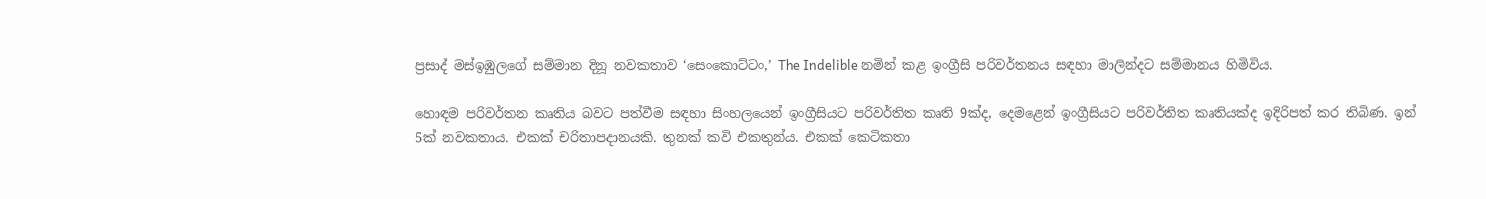ප්‍රසාද් මස්ඉඹුලගේ සම්මාන දිනූ නවකතාව ‘සෙංකොට්ටං,’ The Indelible නමින් කළ ඉංග්‍රීසි පරිවර්තනය සඳහා මාලින්දට සම්මානය හිමිවිය.

හොඳම පරිවර්තන කෘතිය බවට පත්වීම සඳහා සිංහලයෙන් ඉංග්‍රීසියට පරිවර්තිත කෘති 9ක්ද, දෙමළෙන් ඉංග්‍රීසියට පරිවර්තිත කෘතියක්ද ඉදිරිපත් කර තිබිණ. ඉන් 5ක් නවකතාය. එකක් චරිතාපදානයකි. තුනක් කවි එකතුන්ය. එකක් කෙටිකතා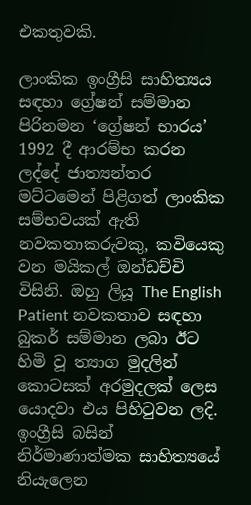එකතුවකි.

ලාංකික ඉංග්‍රීසි සාහිත්‍යය සඳහා ග්‍රේෂන් සම්මාන පිරිනමන ‘ග්‍රේෂන් භාරය’ 1992 දී ආරම්භ කරන ලද්දේ ජාත්‍යන්තර මට්ටමෙන් පිළිගත් ලාංකික සම්භවයක් ඇති නවකතාකරුවකු, කවියෙකු වන මයිකල් ඔන්ඩච්චි විසිනි. ඔහු ලියූ The English Patient නවකතාව සඳහා බුකර් සම්මාන ලබා ඊට හිමි වූ ත්‍යාග මුදලින් කොටසක් අරමුදලක් ලෙස යොදවා එය පිහිටුවන ලදි. ඉංග්‍රීසි බසින් නිර්මාණාත්මක සාහිත්‍යයේ නියැලෙන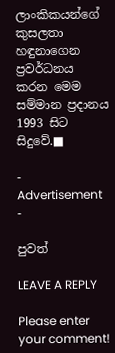ලාංකිකයන්ගේ කුසලතා හඳුනාගෙන ප්‍රවර්ධනය කරන මෙම සම්මාන ප්‍රදානය 1993 සිට සිදුවේ.■

- Advertisement -

පුවත්

LEAVE A REPLY

Please enter your comment!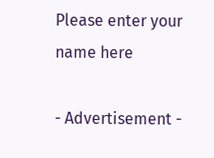Please enter your name here

- Advertisement -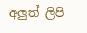අලුත් ලිපි